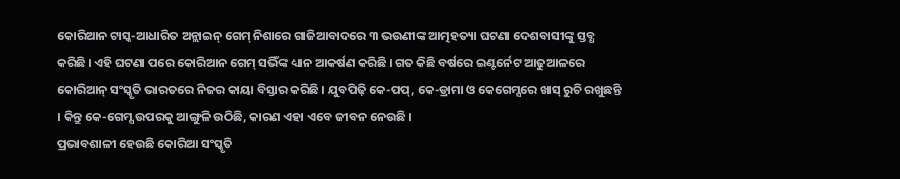କୋରିଆନ ଟାସ୍କ-ଆଧାରିତ ଅନ୍ଲାଇନ୍ ଗେମ୍ ନିଶାରେ ଗାଜିଆବାଦରେ ୩ ଭଉଣୀଙ୍କ ଆତ୍ମହତ୍ୟା ଘଟଣା ଦେଶବାସୀଙ୍କୁ ସ୍ତବ୍ଧ କରିଛି । ଏହି ଘଟଣା ପରେ କୋରିଆନ ଗେମ୍ ସଭିଁଙ୍କ ଧ୍ୟାନ ଆକର୍ଷଣ କରିଛି । ଗତ କିଛି ବର୍ଷରେ ଇଣ୍ଟର୍ନେଟ ଆଢୁଆଳରେ କୋରିଆନ୍ ସଂସ୍କୃତି ଭାରତରେ ନିଜର କାୟା ବିସ୍ତାର କରିଛି । ଯୁବପିଢ଼ି କେ-ପପ୍, କେ-ଡ୍ରାମା ଓ କେଗେମ୍ସରେ ଖାସ୍ ରୁଚି ରଖୁଛନ୍ତି । କିନ୍ତୁ କେ-ଗେମ୍ସ ଉପରକୁ ଆଙ୍ଗୁଳି ଉଠିଛି, କାରଣ ଏହା ଏବେ ଜୀବନ ନେଉଛି ।
ପ୍ରଭାବଶାଳୀ ହେଉଛି କୋରିଆ ସଂସ୍କୃତି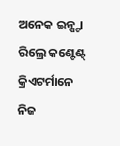ଅନେକ ଇନ୍ଷ୍ଟା ରିଲ୍ରେ କଣ୍ଟେଣ୍ଟ୍ କ୍ରିଏଟର୍ମାନେ ନିଜ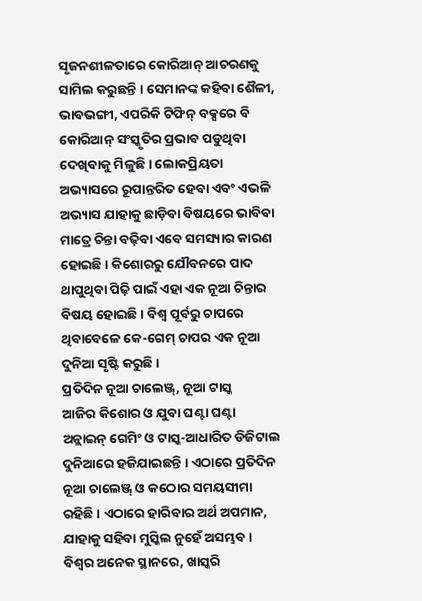ସୃଜନଶୀଳତାରେ କୋରିଆନ୍ ଆଚରଣକୁ ସାମିଲ କରୁଛନ୍ତି । ସେମାନଙ୍କ କହିବା ଶୈଳୀ, ଭାବଭଙ୍ଗୀ, ଏପରିକି ଟିଫିନ୍ ବକ୍ସରେ ବି କୋରିଆନ୍ ସଂସ୍କୃତିର ପ୍ରଭାବ ପଡୁଥିବା ଦେଖିବାକୁ ମିଳୁଛି । ଲୋକପ୍ରିୟତା ଅଭ୍ୟାସରେ ରୂପାନ୍ତରିତ ହେବା ଏବଂ ଏଭଳି ଅଭ୍ୟାସ ଯାହାକୁ ଛାଡ଼ିବା ବିଷୟରେ ଭାବିବା ମାତ୍ରେ ଚିନ୍ତା ବଢ଼ିବା ଏବେ ସମସ୍ୟାର କାରଣ ହୋଇଛି । କିଶୋରରୁ ଯୌବନରେ ପାଦ ଥାପୁଥିବା ପିଢ଼ି ପାଇଁ ଏହା ଏକ ନୂଆ ଚିନ୍ତାର ବିଷୟ ହୋଇଛି । ବିଶ୍ୱ ପୂର୍ବରୁ ଚାପରେ ଥିବାବେଳେ କେ-ଗେମ୍ ଚାପର ଏକ ନୂଆ ଦୁନିଆ ସୃଷ୍ଟି କରୁଛି ।
ପ୍ରତିଦିନ ନୂଆ ଚାଲେଞ୍ଜ୍, ନୂଆ ଟାସ୍କ
ଆଜିର କିଶୋର ଓ ଯୁବା ଘଣ୍ଟା ଘଣ୍ଟା ଅନ୍ଲାଇନ୍ ଗେମିଂ ଓ ଟାସ୍କ-ଆଧାରିତ ଡିଜିଟାଲ ଦୁନିଆରେ ହଜିଯାଇଛନ୍ତି । ଏଠାରେ ପ୍ରତିଦିନ ନୂଆ ଚାଲେଞ୍ଜ୍ ଓ କଠୋର ସମୟସୀମା ରହିଛି । ଏଠାରେ ହାରିବାର ଅର୍ଥ ଅପମାନ, ଯାହାକୁ ସହିବା ମୁସ୍କିଲ ନୁହେଁ ଅସମ୍ଭବ । ବିଶ୍ୱର ଅନେକ ସ୍ଥାନରେ, ଖାସ୍କରି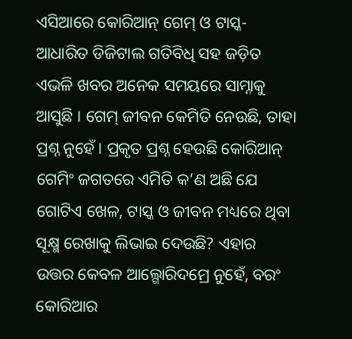ଏସିଆରେ କୋରିଆନ୍ ଗେମ୍ ଓ ଟାସ୍କ-ଆଧାରିତ ଡିଜିଟାଲ ଗତିବିଧି ସହ ଜଡ଼ିତ ଏଭଳି ଖବର ଅନେକ ସମୟରେ ସାମ୍ନାକୁ ଆସୁଛି । ଗେମ୍ ଜୀବନ କେମିତି ନେଉଛି, ତାହା ପ୍ରଶ୍ନ ନୁହେଁ । ପ୍ରକୃତ ପ୍ରଶ୍ନ ହେଉଛି କୋରିଆନ୍ ଗେମିଂ ଜଗତରେ ଏମିତି କ’ଣ ଅଛି ଯେ ଗୋଟିଏ ଖେଳ, ଟାସ୍କ ଓ ଜୀବନ ମଧ୍ୟରେ ଥିବା ସୂକ୍ଷ୍ମ ରେଖାକୁ ଲିଭାଇ ଦେଉଛି? ଏହାର ଉତ୍ତର କେବଳ ଆଲ୍ଗୋରିଦମ୍ରେ ନୁହେଁ, ବରଂ କୋରିଆର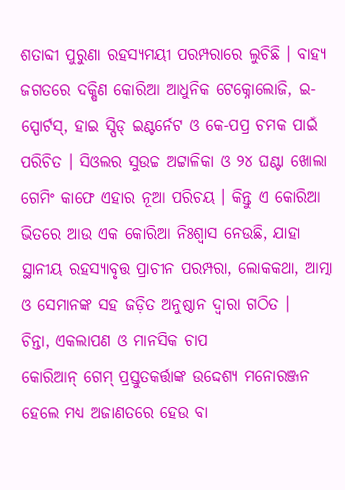ଶତାବ୍ଦୀ ପୁରୁଣା ରହସ୍ୟମୟୀ ପରମ୍ପରାରେ ଲୁଚିଛି । ବାହ୍ୟ ଜଗତରେ ଦକ୍ଷିଣ କୋରିଆ ଆଧୁନିକ ଟେକ୍ନୋଲୋଜି, ଇ-ସ୍ପୋର୍ଟସ୍, ହାଇ ସ୍ପିଡ୍ ଇଣ୍ଟର୍ନେଟ ଓ କେ-ପପ୍ର ଚମକ ପାଇଁ ପରିଚିତ । ସିଓଲର ସୁଉଚ୍ଚ ଅଟ୍ଟାଳିକା ଓ ୨୪ ଘଣ୍ଟା ଖୋଲା ଗେମିଂ କାଫେ ଏହାର ନୂଆ ପରିଚୟ । କିନ୍ତୁ ଏ କୋରିଆ ଭିତରେ ଆଉ ଏକ କୋରିଆ ନିଃଶ୍ୱାସ ନେଉଛି, ଯାହା ସ୍ଥାନୀୟ ରହସ୍ୟାବୃତ୍ତ ପ୍ରାଚୀନ ପରମ୍ପରା, ଲୋକକଥା, ଆତ୍ମା ଓ ସେମାନଙ୍କ ସହ ଜଡ଼ିତ ଅନୁଷ୍ଠାନ ଦ୍ୱାରା ଗଠିତ ।
ଚିନ୍ତା, ଏକଲାପଣ ଓ ମାନସିକ ଚାପ
କୋରିଆନ୍ ଗେମ୍ ପ୍ରସ୍ତୁତକର୍ତ୍ତାଙ୍କ ଉଦ୍ଦେଶ୍ୟ ମନୋରଞ୍ଜନ ହେଲେ ମଧ୍ୟ ଅଜାଣତରେ ହେଉ ବା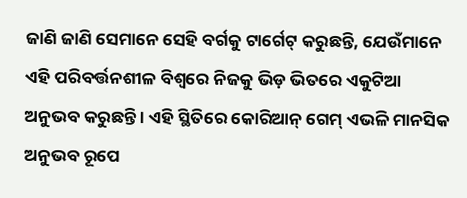ଜାଣି ଜାଣି ସେମାନେ ସେହି ବର୍ଗକୁ ଟାର୍ଗେଟ୍ କରୁଛନ୍ତି, ଯେଉଁମାନେ ଏହି ପରିବର୍ତ୍ତନଶୀଳ ବିଶ୍ୱରେ ନିଜକୁ ଭିଡ଼ ଭିତରେ ଏକୁଟିଆ ଅନୁଭବ କରୁଛନ୍ତି । ଏହି ସ୍ଥିତିରେ କୋରିଆନ୍ ଗେମ୍ ଏଭଳି ମାନସିକ ଅନୁଭବ ରୂପେ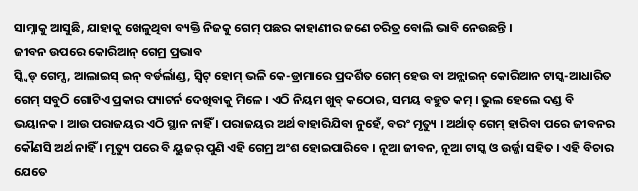ସାମ୍ନାକୁ ଆସୁଛି, ଯାହାକୁ ଖେଳୁଥିବା ବ୍ୟକ୍ତି ନିଜକୁ ଗେମ୍ ପଛର କାହାଣୀର ଜଣେ ଚରିତ୍ର ବୋଲି ଭାବି ନେଉଛନ୍ତି ।
ଜୀବନ ଉପରେ କୋରିଆନ୍ ଗେମ୍ର ପ୍ରଭାବ
ସ୍କ୍ୱିଡ୍ ଗେମ୍ସ, ଆଲାଇସ୍ ଇନ୍ ବର୍ଡର୍ଲାଣ୍ଡ, ସ୍ୱିଟ୍ ହୋମ୍ ଭଳି କେ-ଡ୍ରାମାରେ ପ୍ରଦର୍ଶିତ ଗେମ୍ ହେଉ ବା ଅନ୍ଲାଇନ୍ କୋରିଆନ ଟାସ୍କ-ଆଧାରିତ ଗେମ୍ ସବୁଠି ଗୋଟିଏ ପ୍ରକାର ପ୍ୟାଟର୍ନ ଦେଖିବାକୁ ମିଳେ । ଏଠି ନିୟମ ଖୁବ୍ କଠୋର, ସମୟ ବହୁତ କମ୍ । ଭୁଲ ହେଲେ ଦଣ୍ଡ ବି ଭୟାନକ । ଆଉ ପରାଜୟର ଏଠି ସ୍ଥାନ ନାହିଁ । ପରାଜୟର ଅର୍ଥ ବାହାରିଯିବା ନୁହେଁ, ବରଂ ମୃତ୍ୟୁ । ଅର୍ଥାତ୍ ଗେମ୍ ହାରିବା ପରେ ଜୀବନର କୌଣସି ଅର୍ଥ ନାହିଁ । ମୃତ୍ୟୁ ପରେ ବି ୟୁଜର୍ ପୁଣି ଏହି ଗେମ୍ର ଅଂଶ ହୋଇପାରିବେ । ନୂଆ ଜୀବନ, ନୂଆ ଟାସ୍କ ଓ ଉର୍ଜ୍ଜା ସହିତ । ଏହି ବିଚାର ଯେତେ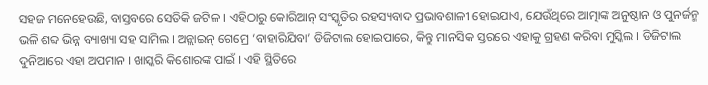ସହଜ ମନେହେଉଛି, ବାସ୍ତବରେ ସେତିକି ଜଟିଳ । ଏହିଠାରୁ କୋରିଆନ୍ ସଂସ୍କୃତିର ରହସ୍ୟବାଦ ପ୍ରଭାବଶାଳୀ ହୋଇଯାଏ, ଯେଉଁଥିରେ ଆତ୍ମାଙ୍କ ଅନୁଷ୍ଠାନ ଓ ପୁନର୍ଜନ୍ମ ଭଳି ଶବ୍ଦ ଭିନ୍ନ ବ୍ୟାଖ୍ୟା ସହ ସାମିଲ । ଅନ୍ଲାଇନ୍ ଗେମ୍ରେ ‘ବାହାରିଯିବା’ ଡିଜିଟାଲ ହୋଇପାରେ, କିନ୍ତୁ ମାନସିକ ସ୍ତରରେ ଏହାକୁ ଗ୍ରହଣ କରିବା ମୁସ୍କିଲ । ଡିଜିଟାଲ ଦୁନିଆରେ ଏହା ଅପମାନ । ଖାସ୍କରି କିଶୋରଙ୍କ ପାଇଁ । ଏହି ସ୍ଥିତିରେ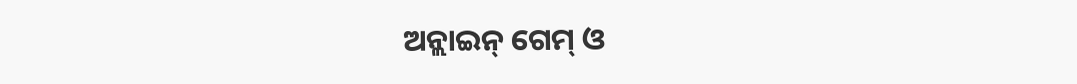ଅନ୍ଲାଇନ୍ ଗେମ୍ ଓ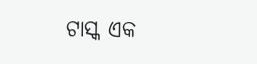ଟାସ୍କ ଏକ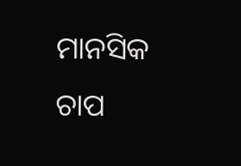ମାନସିକ ଚାପ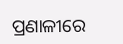ପ୍ରଣାଳୀରେ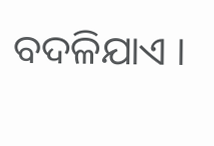ବଦଳିଯାଏ ।